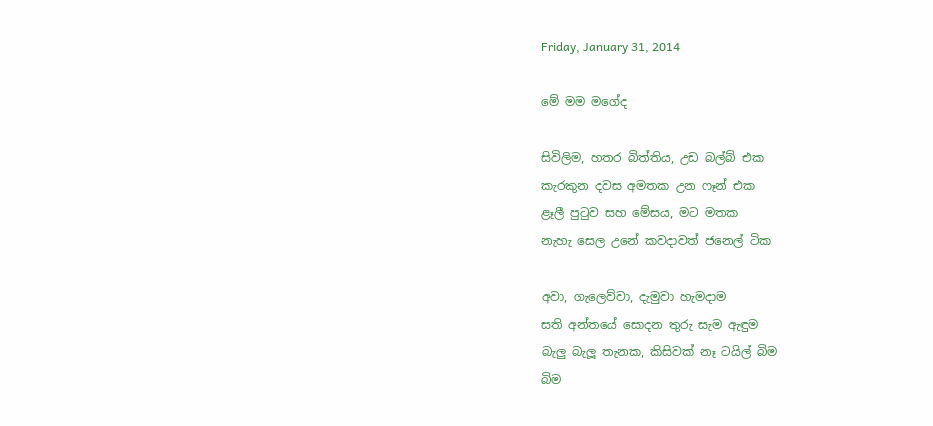Friday, January 31, 2014

මේ මම මගේද

සිවිලිම, හතර බිත්තිය, උඩ බල්බ් එක
කැරකුන දවස අමතක උන ෆෑන් එක
ළෑලී පුටුව සහ මේසය, මට මතක
නැහැ සෙල උනේ කවදාවත් ජනෙල් ටික

අවා, ගැලෙව්වා, දැමුවා හැමදාම
සති අන්තයේ සොදන තුරු සැම ඇඳුම
බැලු බැලූ තැනක, කිසිවක් නෑ ටයිල් බිම
බිම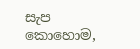සැප කොහොම,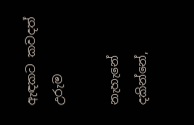ඇඳකට කවදත් උරුම

නැහැනේ දකින්නේ,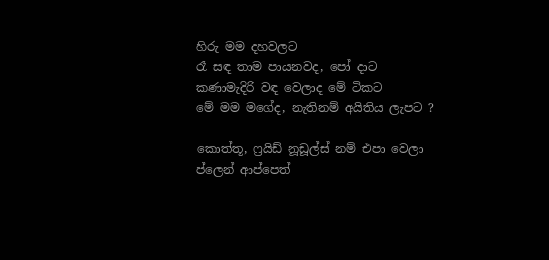හිරු මම දහවලට
රෑ සඳ තාම පායනවද, පෝ දාට
කණාමැදිරි වඳ වෙලාද මේ ටිකට
මේ මම මගේද, නැතිනම් අයිතිය ලැපට ?

කොත්තූ, ෆ්‍රයිඩ් නූඩූල්ස් නම් එපා වෙලා
ප්ලෙන් ආප්පෙත්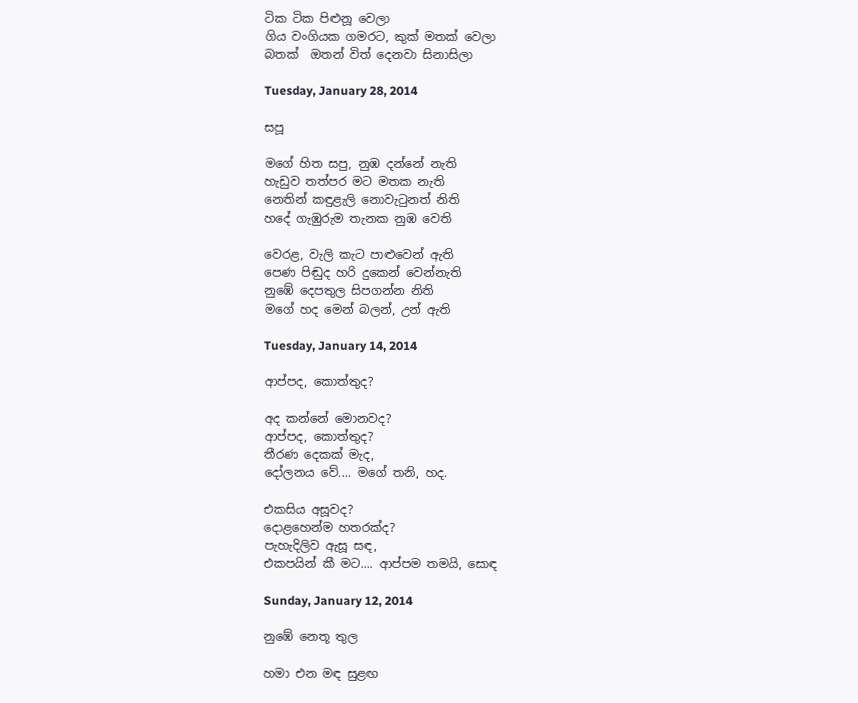ටික ටික පිළුනූ වෙලා
ගිය වංගියක ගමරට, කුක් මතක් වෙලා
බතක්  ඔතන් විත් දෙනවා සිනාසිලා

Tuesday, January 28, 2014

සපූ

මගේ හිත සපු, නුඹ දන්නේ නැති
හැඩුව තත්පර මට මතක නැති
නෙතින් කඳුළැලි නොවැටුනත් නිති
හදේ ගැඹුරුම තැනක නුඹ වෙති

වෙරළ, වැලි කැට පාළුවෙන් ඇති
පෙණ පිඬුද හරි දුකෙන් වෙන්නැති
නුඹේ දෙපතුල සිපගන්න නිති
මගේ හද මෙන් බලන්, උන් ඇති

Tuesday, January 14, 2014

ආප්පද, කොත්තුද?

අද කන්නේ මොනවද?
ආප්පද, කොත්තුද?
තීරණ දෙකක් මැද,
දෝලනය වේ.... මගේ තනි, හද.

එකසිය අසූවද?
දොළහෙන්ම හතරක්ද?
පැහැදිලිව ඇසූ සඳ,
එකපයින් කී මට.... ආප්පම තමයි, සොඳ

Sunday, January 12, 2014

නුඹේ නෙතූ තුල

හමා එන මඳ සුළඟ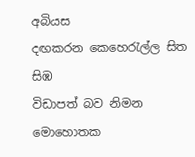අබියස
දඟකරන කෙහෙරැල්ල සිත සිඹ
විඩාපත් බව නිමන මොහොතක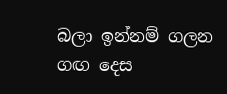බලා ඉන්නම් ගලන ගඟ දෙස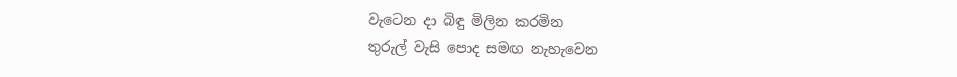වැටෙන දා බිඳු මිලින කරමින
තුරුල් වැසි පොද සමඟ නැහැවෙන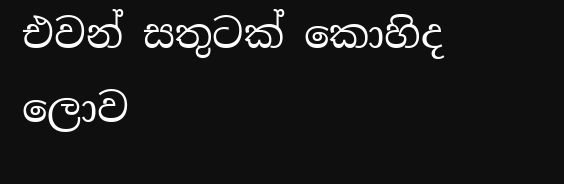එවන් සතුටක් කොහිද ලොව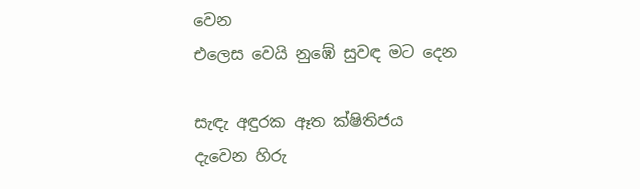වෙන
එලෙස වෙයි නුඹේ සුවඳ මට දෙන

සැඳැ අඳුරක ඈත ක්ෂිතිජය
දැවෙන හිරු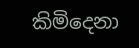කිමිදෙනා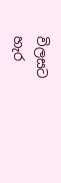විලසට
හැර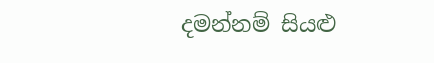දමන්නම් සියළු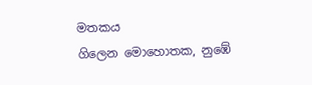මතකය
ගිලෙන මොහොතක, නුඹේ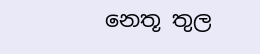නෙතූ තුල